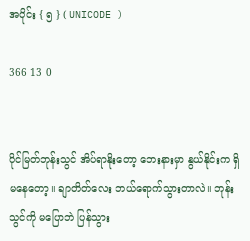အပိုင်း { ၅ } ( UNICODE )

366 13 0


ပိုင်မြတ်ဘုန်းသွင် အိပ်ရာနိုးတော့ ဘေးနားမှာ နွယ်နိုင်းက ရှိမနေတော့။ ချာတိတ်လေး ဘယ်ရောက်သွားတာလဲ။ ဘုန်းသွင်ကို မပြောဘဲ ပြန်သွား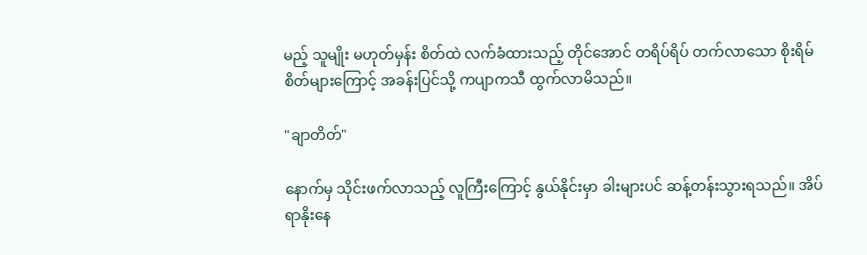မည့် သူမျိုး မဟုတ်မှန်း စိတ်ထဲ လက်ခံထားသည့် တိုင်အောင် တရိပ်ရိပ် တက်လာသော စိုးရိမ်စိတ်များကြောင့် အခန်းပြင်သို့ ကပျာကသီ ထွက်လာမိသည်။

"ချာတိတ်"

နောက်မှ သိုင်းဖက်လာသည့် လူကြီးကြောင့် နွယ်နိုင်းမှာ ခါးများပင် ဆန့်တန်းသွားရသည်။ အိပ်ရာနိုးနေ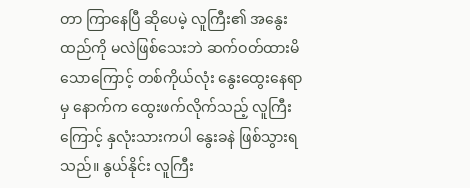တာ ကြာနေပြီ ဆိုပေမဲ့ လူကြီး၏ အနွေးထည်ကို မလဲဖြစ်သေးဘဲ ဆက်ဝတ်ထားမိသောကြောင့် တစ်ကိုယ်လုံး နွေးထွေးနေရာမှ နောက်က ထွေးဖက်လိုက်သည့် လူကြီးကြောင့် နှလုံးသားကပါ နွေးခနဲ ဖြစ်သွားရသည်။ နွယ်နိုင်း လူကြီး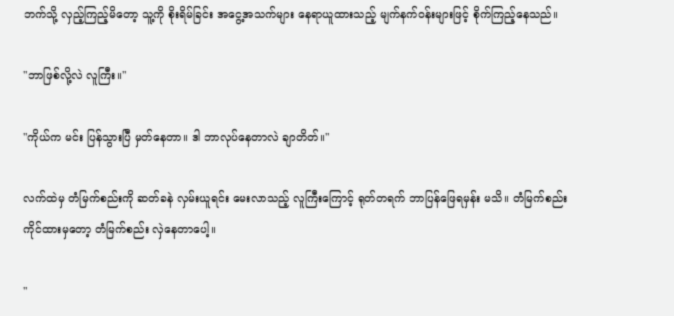ဘက်သို့ လှည့်ကြည့်မိတော့ သူ့ကို စိုးရိမ်ခြင်း အငွေ့အသက်များ နေရာယူထားသည့် မျက်နက်ဝန်းများဖြင့် စိုက်ကြည့်နေသည်။

"ဘာဖြစ်လို့လဲ လူကြီး။"

"ကိုယ်က မင်း ပြန်သွားပြီ မှတ်နေတာ။ ဒါ ဘာလုပ်နေတာလဲ ချာတိတ်။"

လက်ထဲမှ တံမြက်စည်းကို ဆတ်ခနဲ လှမ်းယူရင်း မေးလာသည့် လူကြီးကြောင့် ရုတ်တရက် ဘာပြန်ဖြေရမှန်း မသိ။ တံမြက်စည်း ကိုင်ထားမှတော့ တံမြက်စည်း လှဲနေတာပေါ့။

"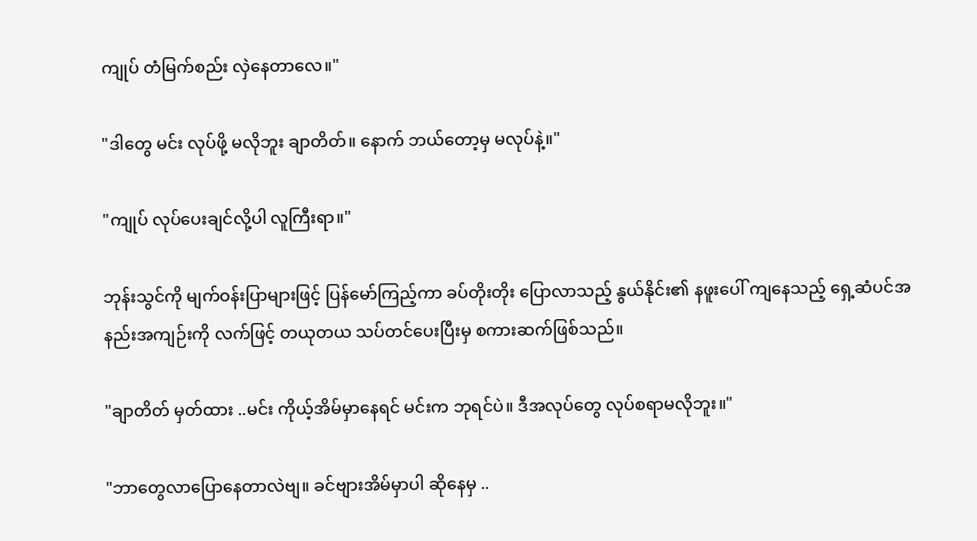ကျုပ် တံမြက်စည်း လှဲနေတာလေ။"

"ဒါတွေ မင်း လုပ်ဖို့ မလိုဘူး ချာတိတ်။ နောက် ဘယ်တော့မှ မလုပ်နဲ့။"

"ကျုပ် လုပ်ပေးချင်လို့ပါ လူကြီးရာ။"

ဘုန်းသွင်ကို မျက်ဝန်းပြာများဖြင့် ပြန်မော်ကြည့်ကာ ခပ်တိုးတိုး ပြောလာသည့် နွယ်နိုင်း၏ နဖူးပေါ် ကျနေသည့် ရှေ့ဆံပင်အနည်းအကျဉ်းကို လက်ဖြင့် တယုတယ သပ်တင်ပေးပြီးမှ စကားဆက်ဖြစ်သည်။

"ချာတိတ် မှတ်ထား ..မင်း ကိုယ့်အိမ်မှာနေရင် မင်းက ဘုရင်ပဲ။ ဒီအလုပ်တွေ လုပ်စရာမလိုဘူး။"

"ဘာတွေလာပြောနေတာလဲဗျ။ ခင်ဗျားအိမ်မှာပါ ဆိုနေမှ ..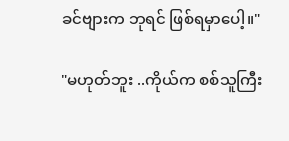ခင်ဗျားက ဘုရင် ဖြစ်ရမှာပေါ့။"

"မဟုတ်ဘူး ..ကိုယ်က စစ်သူကြီး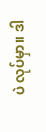ပဲ လုပ်မှာ။ ဒါ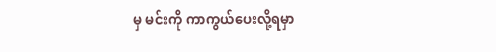မှ မင်းကို ကာကွယ်ပေးလို့ရမှာ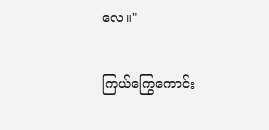လေ။"

ကြယ်ကြွေကောင်း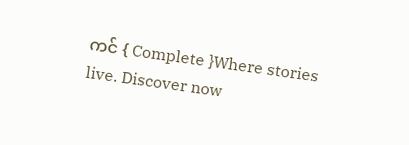ကင် { Complete }Where stories live. Discover now